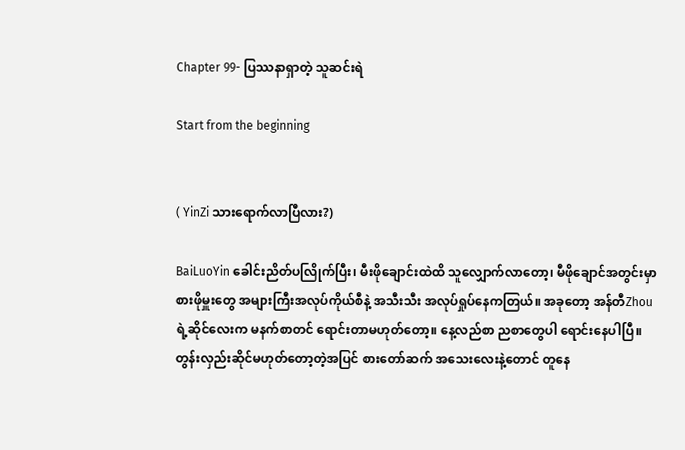Chapter 99- ပြဿနာရှာတဲ့ သူဆင်းရဲ

Start from the beginning


( YinZi သားရောက်လာပြီလား?)

BaiLuoYin ခေါင်းညိတ်ပလြိုက်ပြီး၊ မီးဖိုချောင်းထဲထိ သူလျှောက်လာတော့၊ မီဖိုချောင်အတွင်းမှာ စားဖိုမှူးတွေ အများကြီးအလုပ်ကိုယ်စီနဲ့ အသီးသီး အလုပ်ရှုပ်နေကတြယ်။ အခုတော့ အန်တီZhouရဲ့ဆိုင်လေးက မနက်စာတင် ရောင်းတာမဟုတ်တော့။ နေ့လည်စာ ညစာတွေပါ ရောင်းနေပါပြီ။ တွန်းလှည်းဆိုင်မဟုတ်တော့တဲ့အပြင် စားတော်ဆက် အသေးလေးနဲ့တောင် တူနေ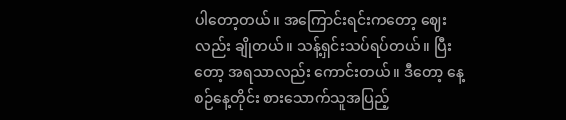ပါတော့တယ်။ အကြောင်းရင်းကတော့ ဈေးလည်း ချိုတယ်။ သန့်ရှင်းသပ်ရပ်တယ်။ ပြီးတော့ အရသာလည်း ကောင်းတယ်။ ဒီတော့ နေ့စဉ်နေ့တိုင်း စားသောက်သူအပြည့်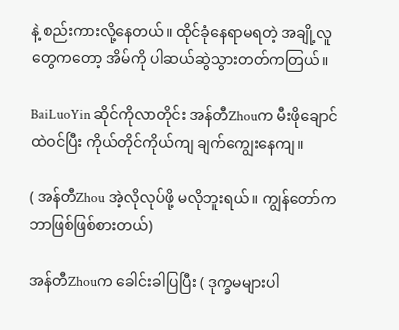နဲ့ စည်းကားလို့နေတယ်။ ထိုင်ခုံနေရာမရတဲ့ အချို့လူတွေကတော့ အိမ်ကို ပါဆယ်ဆွဲသွားတတ်ကတြယ်။

BaiLuoYin ဆိုင်ကိုလာတိုင်း အန်တီZhouက မီးဖိုချောင်ထဲဝင်ပြီး ကိုယ်တိုင်ကိုယ်ကျ ချက်ကျွေးနေကျ။

( အန်တီZhou အဲ့လိုလုပ်ဖို့ မလိုဘူးရယ်။ ကျွန်တော်က ဘာဖြစ်ဖြစ်စားတယ်)

အန်တီZhouက ခေါင်းခါပြပြီး ( ဒုက္ခမများပါ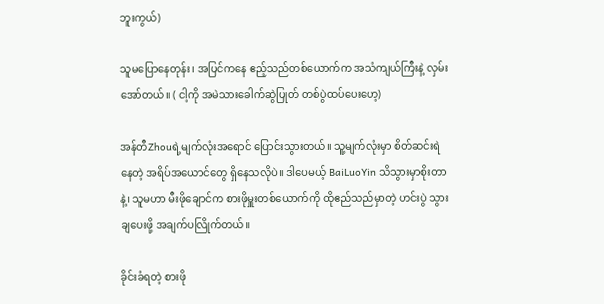ဘူးကွယ်)

သူမပြောနေတုန်း၊ အပြင်ကနေ ဧည့်သည်တစ်ယောက်က အသံကျယ်ကြီးနဲ့ လှမ်းအော်တယ်။ ( ငါ့ကို အမဲသားခေါက်ဆွဲပြုတ် တစ်ပွဲထပ်ပေးဟေ့)

အန်တီZhouရဲ့မျက်လုံးအရောင် ပြောင်းသွားတယ်။ သူ့မျက်လုံးမှာ စိတ်ဆင်းရဲနေတဲ့ အရိပ်အယောင်တွေ ရှိနေသလိုပဲ။ ဒါပေမယ့် BaiLuoYin သိသွားမှာစိုးတာနဲ့၊ သူမဟာ မီးဖိုချောင်က စားဖိုမှူးတစ်ယောက်ကို ထိုဧည်သည်မှာတဲ့ ဟင်းပွဲ သွားချပေးဖို့ အချက်ပလြိုက်တယ်။

ခိုင်းခံရတဲ့ စားဖို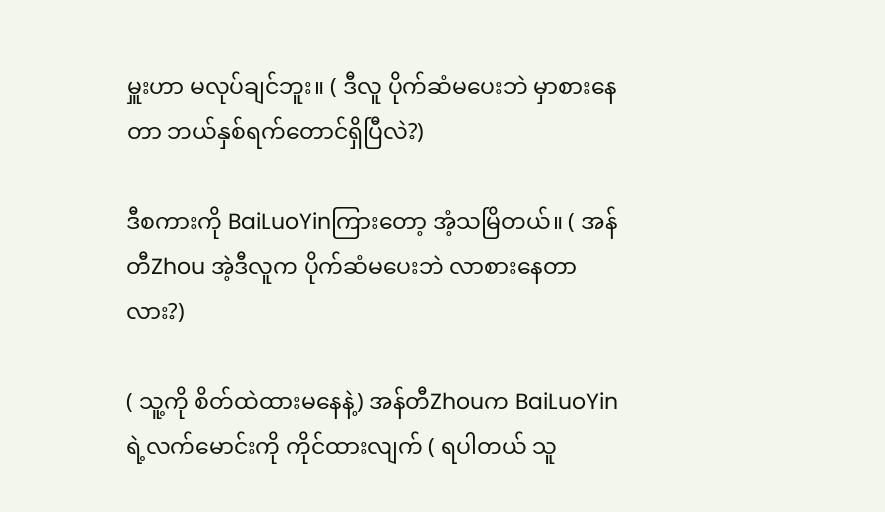မှူးဟာ မလုပ်ချင်ဘူး။ ( ဒီလူ ပိုက်ဆံမပေးဘဲ မှာစားနေတာ ဘယ်နှစ်ရက်တောင်ရှိပြီလဲ?)

ဒီစကားကို BaiLuoYinကြားတော့ အံ့သမြိတယ်။ ( အန်တီZhou အဲ့ဒီလူက ပိုက်ဆံမပေးဘဲ လာစားနေတာလား?)

( သူ့ကို စိတ်ထဲထားမနေနဲ့) အန်တီZhouက BaiLuoYinရဲ့လက်မောင်းကို ကိုင်ထားလျက် ( ရပါတယ် သူ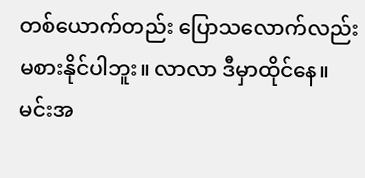တစ်ယောက်တည်း ပြောသလောက်လည်း မစားနိုင်ပါဘူး။ လာလာ ဒီမှာထိုင်နေ။ မင်းအ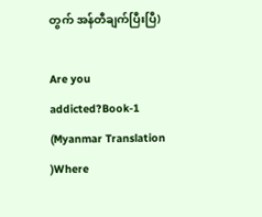တွက် အန်တီချက်ပြီးပြီ)

Are you addicted?Book-1 (Myanmar Translation )Where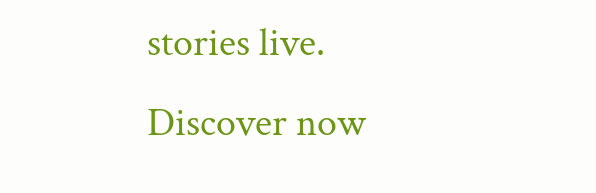stories live. Discover now